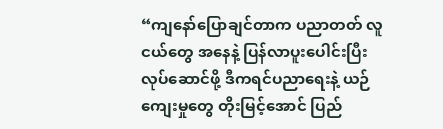“ကျနော်ပြောချင်တာက ပညာတတ် လူငယ်တွေ အနေနဲ့ ပြန်လာပူးပေါင်းပြီး လုပ်ဆောင်ဖို့ ဒီကရင်ပညာရေးနဲ့ ယဉ်ကျေးမှုတွေ တိုးမြင့်အောင် ပြည်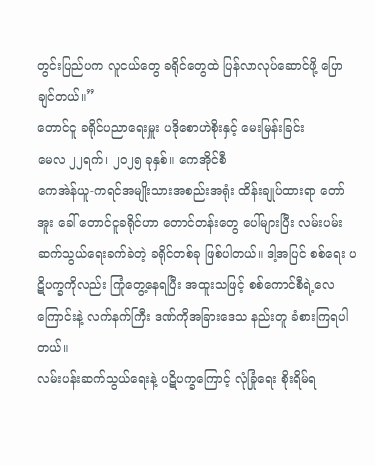တွင်းပြည်ပက လူငယ်တွေ ခရိုင်တွေထဲ ပြန်လာလုပ်ဆောင်ဖို့ ပြောချင်တယ်။”
တောင်ငူ ခရိုင်ပညာရေးမှူး ပဒိုစောဟဲစိုးနှင့် မေးမြန်းခြင်း
မေလ ၂၂ရက်၊ ၂၀၂၅ ခုနှစ်။ ကေအိုင်စီ
ကေအဲန်ယူ-ကရင်အမျိုးသားအစည်းအရုံး ထိန်းချုပ်ထားရာ တော်အူး ခေါ် တောင်ငူခရိုင်ဟာ တောင်တန်းတွေ ပေါ်များပြီး လမ်းပမ်းဆက်သွယ်ရေးခက်ခဲတဲ့ ခရိုင်တစ်ခု ဖြစ်ပါတယ်။ ဒါ့အပြင် စစ်ရေး ပဋိပက္ခကိုလည်း ကြုံတွေ့နေရပြီး အထူးသဖြင့် စစ်ကောင်စီရဲ့လေကြောင်းနဲ့ လက်နက်ကြီး ဒဏ်ကိုအခြားဒေသ နည်းတူ ခံစားကြရပါတယ်။
လမ်းပန်းဆက်သွယ်ရေးနဲ့ ပဋိပက္ခကြောင့် လုံခြုံရေး စိုးရိမ်ရ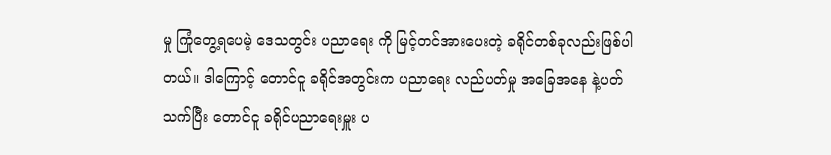မှု ကြုံတွေ့ရပေမဲ့ ဒေသတွင်း ပညာရေး ကို မြင့်တင်အားပေးတဲ့ ခရိုင်တစ်ခုလည်းဖြစ်ပါတယ်။ ဒါကြောင့် တောင်ငူ ခရိုင်အတွင်းက ပညာရေး လည်ပတ်မှု အခြေအနေ နဲ့ပတ်သက်ပြီး တောင်ငူ ခရိုင်ပညာရေးမှူး ပ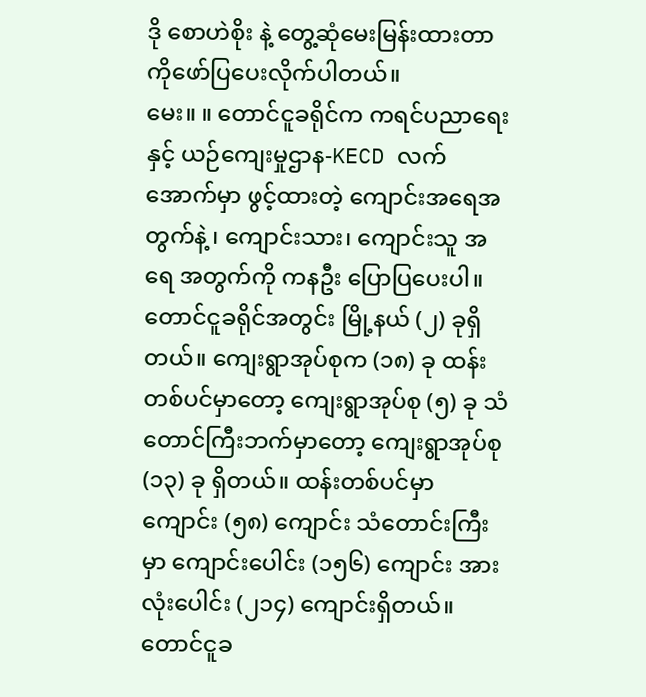ဒို စောဟဲစိုး နဲ့ တွေ့ဆုံမေးမြန်းထားတာကိုဖော်ပြပေးလိုက်ပါတယ်။
မေး။ ။ တောင်ငူခရိုင်က ကရင်ပညာရေးနှင့် ယဉ်ကျေးမှုဌာန-KECD လက်အောက်မှာ ဖွင့်ထားတဲ့ ကျောင်းအရေအတွက်နဲ့ ၊ ကျောင်းသား၊ ကျောင်းသူ အရေ အတွက်ကို ကနဦး ပြောပြပေးပါ။
တောင်ငူခရိုင်အတွင်း မြို့နယ် (၂) ခုရှိတယ်။ ကျေးရွာအုပ်စုက (၁၈) ခု ထန်းတစ်ပင်မှာတော့ ကျေးရွာအုပ်စု (၅) ခု သံတောင်ကြီးဘက်မှာတော့ ကျေးရွာအုပ်စု (၁၃) ခု ရှိတယ်။ ထန်းတစ်ပင်မှာ ကျောင်း (၅၈) ကျောင်း သံတောင်းကြီးမှာ ကျောင်းပေါင်း (၁၅၆) ကျောင်း အားလုံးပေါင်း (၂၁၄) ကျောင်းရှိတယ်။ တောင်ငူခ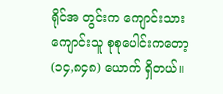ရိုင်အ တွင်းက ကျောင်းသားကျောင်းသူ စုစုပေါင်းကတော့ (၁၄,၈၄၈) ယောက် ရှိတယ်။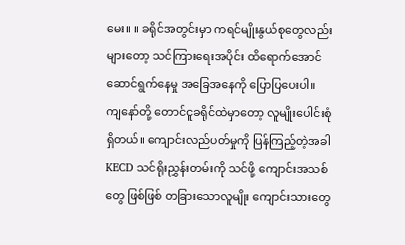မေး။ ။ ခရိုင်အတွင်းမှာ ကရင်မျိုးနွယ်စုတွေလည်း များတော့ သင်ကြားရေးအပိုင်း ထိရောက်အောင် ဆောင်ရွက်နေမှု အခြေအနေကို ပြောပြပေးပါ။
ကျနော်တို့ တောင်ငူခရိုင်ထဲမှာတော့ လူမျိုးပေါင်းစုံ ရှိတယ်။ ကျောင်းလည်ပတ်မှုကို ပြန်ကြည့်တဲ့အခါ KECD သင်ရိုးညွှန်းတမ်းကို သင်ဖို့ ကျောင်းအသစ်တွေ ဖြစ်ဖြစ် တခြားသောလူမျိုး ကျောင်းသားတွေ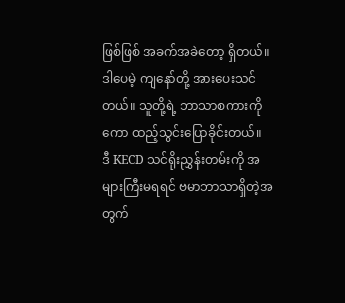ဖြစ်ဖြစ် အခက်အခဲတော့ ရှိတယ်။ ဒါပေမဲ့ ကျနော်တို့ အားပေးသင်တယ်။ သူတို့ရဲ့ ဘာသာစကားကိုကော ထည့်သွင်းပြောခိုင်းတယ်။
ဒီ KECD သင်ရိုးညွှန်းတမ်းကို အများကြီးမရရင် ဗမာဘာသာရှိတဲ့အတွက်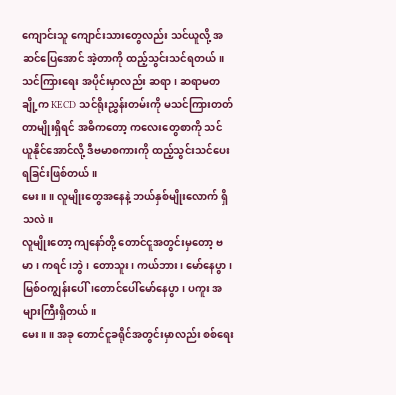ကျောင်းသူ ကျောင်းသားတွေလည်း သင်ယူလို့ အဆင်ပြေအောင် အဲ့တာကို ထည့်သွင်းသင်ရတယ်။ သင်ကြားရေး အပိုင်းမှာလည်း ဆရာ၊ ဆရာမတချို့က KECD သင်ရိုးညွှန်းတမ်းကို မသင်ကြားတတ်တာမျိုးရှိရင် အဓိကတော့ ကလေးတွေစာကို သင် ယူနိုင်အောင်လို့ ဒီဗမာစကားကို ထည့်သွင်းသင်ပေးရခြင်းဖြစ်တယ်။
မေး။ ။ လူမျိုးတွေအနေနဲ့ ဘယ်နှစ်မျိုးလောက် ရှိသလဲ။
လူမျိုးတော့ ကျနော်တို့ တောင်ငူအတွင်းမှတော့ ဗမာ၊ ကရင်၊ဘွဲ၊ တောသူး၊ ကယ်ဘား၊ မော်နေပွာ၊ မြစ်ဝကျွန်းပေါ်၊တောင်ပေါ်မော်နေပွာ၊ ပကူး အများကြီးရှိတယ်။
မေး။ ။ အခု တောင်ငူခရိုင်အတွင်းမှာလည်း စစ်ရေး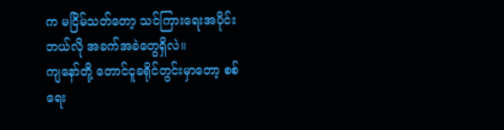က မငြိမ်သတ်တော့ သင်ကြားရေးအပိုင်း ဘယ်လို အခက်အခဲတွေရှိလဲ။
ကျနော်တို့ တောင်ငူခရိုင်တွင်းမှာတော့ စစ်ရေး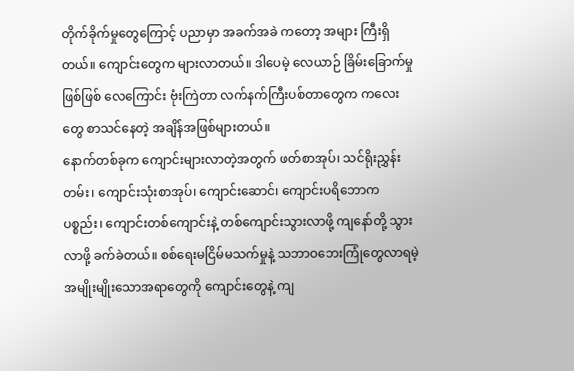တိုက်ခိုက်မှုတွေကြောင့် ပညာမှာ အခက်အခဲ ကတော့ အများ ကြီးရှိတယ်။ ကျောင်းတွေက များလာတယ်။ ဒါပေမဲ့ လေယာဉ် ခြိမ်းခြောက်မှုဖြစ်ဖြစ် လေကြောင်း ဗုံးကြဲတာ လက်နက်ကြီးပစ်တာတွေက ကလေးတွေ စာသင်နေတဲ့ အချိန်အဖြစ်များတယ်။
နောက်တစ်ခုက ကျောင်းများလာတဲ့အတွက် ဖတ်စာအုပ်၊ သင်ရိုးညွှန်းတမ်း၊ ကျောင်းသုံးစာအုပ်၊ ကျောင်းဆောင်၊ ကျောင်းပရိဘောက ပစ္စည်း၊ ကျောင်းတစ်ကျောင်းနဲ့ တစ်ကျောင်းသွားလာဖို့ ကျနော်တို့ သွားလာဖို့ ခက်ခဲတယ်။ စစ်ရေးမငြိမ်မသက်မှုနဲ့ သဘာဝဘေးကြုံတွေလာရမဲ့ အမျိုးမျိုးသောအရာတွေကို ကျောင်းတွေနဲ့ ကျ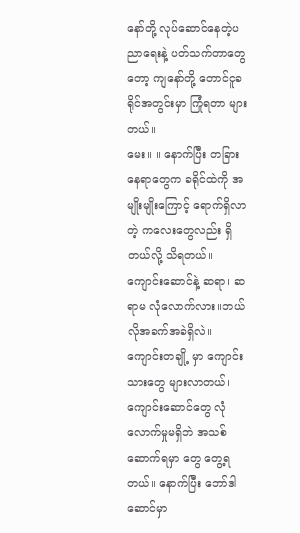နော်တို့ လုပ်ဆောင်နေတဲ့ပညာရေးနဲ့ ပတ်သက်တာတွေတော့ ကျနော်တို့ တောင်ငူခရိုင်အတွင်းမှာ ကြုံရတာ များတယ်။
မေး။ ။ နောက်ပြီး တခြားနေရာတွေက ခရိုင်ထဲကို အမျိုးမျိုးကြောင့် ရောက်ရှိလာတဲ့ ကလေးတွေလည်း ရှိတယ်လို့ သိရတယ်။ ကျောင်းဆောင်နဲ့ ဆရာ၊ ဆရာမ လုံလောက်လား။ဘယ်လိုအခက်အခဲရှိလဲ။
ကျောင်းတချို့ မှာ ကျောင်းသားတွေ များလာတယ်၊ ကျောင်းဆောင်တွေ လုံလောက်မှုမရှိဘဲ အသစ် ဆောက်ရမှာ တွေ တွေ့ရတယ်။ နောက်ပြီး ဘော်ဒါဆောင်မှာ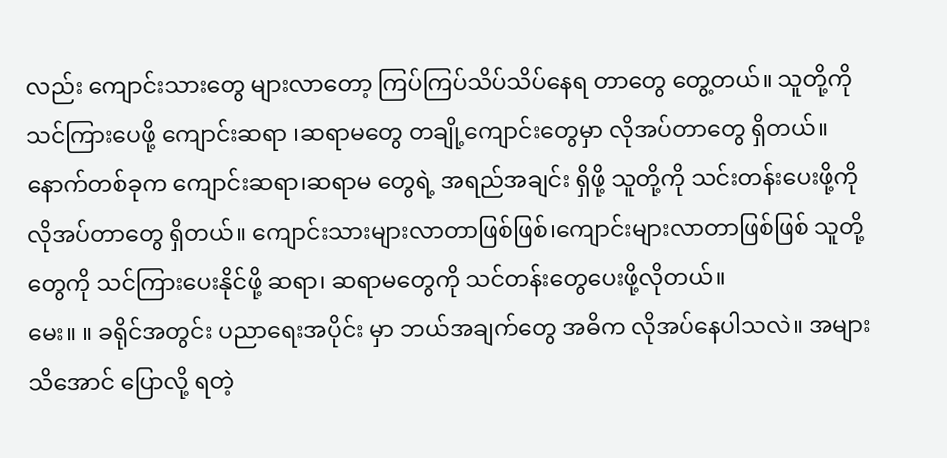လည်း ကျောင်းသားတွေ များလာတော့ ကြပ်ကြပ်သိပ်သိပ်နေရ တာတွေ တွေ့တယ်။ သူတို့ကို သင်ကြားပေဖို့ ကျောင်းဆရာ ၊ဆရာမတွေ တချို့ကျောင်းတွေမှာ လိုအပ်တာတွေ ရှိတယ်။
နောက်တစ်ခုက ကျောင်းဆရာ၊ဆရာမ တွေရဲ့ အရည်အချင်း ရှိဖို့ သူတို့ကို သင်းတန်းပေးဖို့ကို လိုအပ်တာတွေ ရှိတယ်။ ကျောင်းသားများလာတာဖြစ်ဖြစ်၊ကျောင်းများလာတာဖြစ်ဖြစ် သူတို့တွေကို သင်ကြားပေးနိုင်ဖို့ ဆရာ၊ ဆရာမတွေကို သင်တန်းတွေပေးဖို့လိုတယ်။
မေး။ ။ ခရိုင်အတွင်း ပညာရေးအပိုင်း မှာ ဘယ်အချက်တွေ အဓိက လိုအပ်နေပါသလဲ။ အများသိအောင် ပြောလို့ ရတဲ့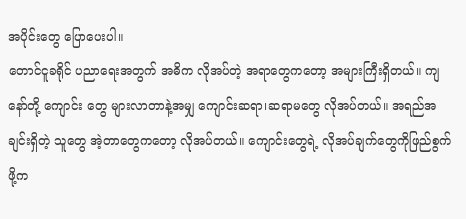အပိုင်းတွေ ပြောပေးပါ။
တောင်ငူခရိုင် ပညာရေးအတွက် အဓိက လိုအပ်တဲ့ အရာတွေကတော့ အများကြီးရှိတယ်။ ကျနော်တို့ ကျောင်း တွေ များလာတာနဲ့အမျှ ကျောင်းဆရာ၊ဆရာမတွေ လိုအပ်တယ်။ အရည်အချင်းရှိတဲ့ သူတွေ အဲ့တာတွေကတော့ လိုအပ်တယ်။ ကျောင်းတွေရဲ့ လိုအပ်ချက်တွေကိုဖြည်စွက်ဖို့က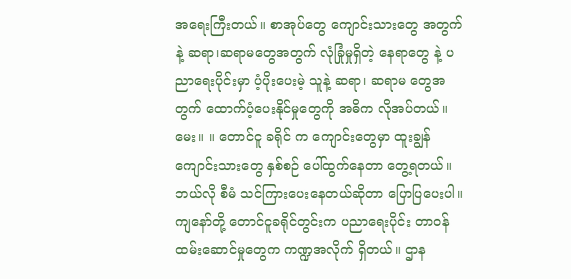အရေးကြီးတယ်။ စာအုပ်တွေ ကျောင်းသားတွေ အတွက်နဲ့ ဆရာ၊ဆရာမတွေအတွက် လုံခြုံမှုရှိတဲ့ နေရာတွေ နဲ့ ပညာရေးပိုင်းမှာ ပံ့ပိုးပေးမဲ့ သူနဲ့ ဆရာ၊ ဆရာမ တွေအတွက် ထောက်ပံ့ပေးနိုင်မှုတွေကို အဓိက လိုအပ်တယ်။
မေး။ ။ တောင်ငူ ခရိုင် က ကျောင်းတွေမှာ ထူးချွန်ကျောင်းသားတွေ နှစ်စဉ် ပေါ်ထွက်နေတာ တွေ့ရတယ်။ ဘယ်လို စီမံ သင်ကြားပေးနေတယ်ဆိုတာ ပြောပြပေးပါ။
ကျနော်တို့ တောင်ငူခရိုင်တွင်းက ပညာရေးပိုင်း တာဝန်ထမ်းဆောင်မှုတွေက ကဏ္ဍအလိုက် ရှိတယ်။ ဌာန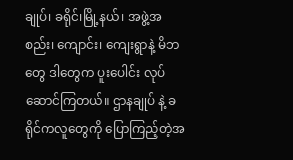ချုပ်၊ ခရိုင်၊မြို့နယ်၊ အဖွဲ့အစည်း၊ ကျောင်း၊ ကျေးရွာနဲ့ မိဘတွေ ဒါတွေက ပူးပေါင်း လုပ်ဆောင်ကြတယ်။ ဌာနချုပ် နဲ့ ခရိုင်ကလူတွေကို ပြောကြည့်တဲ့အ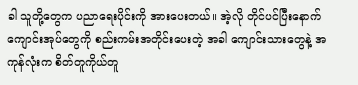ခါ သူတို့တွေက ပညာရေးပိုင်းကို အားပေးတယ်။ အဲ့လို တိုင်ပင်ပြီးနောက် ကျောင်းအုပ်တွေကို စည်းကမ်းအတိုင်းပေးတဲ့ အခါ ကျောင်းသားတွေနဲ့ အကုန်လုံးက စိတ်တူကိုယ်တူ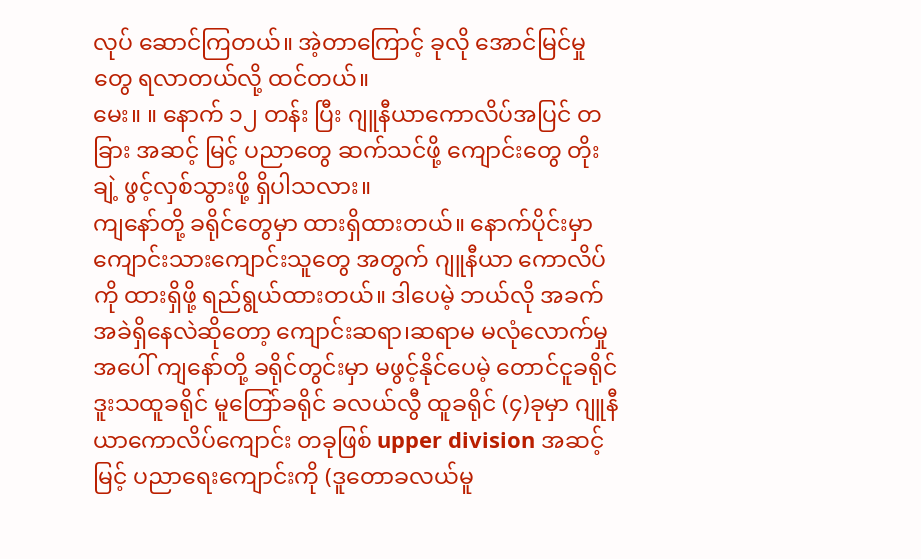လုပ် ဆောင်ကြတယ်။ အဲ့တာကြောင့် ခုလို အောင်မြင်မှုတွေ ရလာတယ်လို့ ထင်တယ်။
မေး။ ။ နောက် ၁၂ တန်း ပြီး ဂျူနီယာကောလိပ်အပြင် တခြား အဆင့် မြင့် ပညာတွေ ဆက်သင်ဖို့ ကျောင်းတွေ တိုးချဲ့ ဖွင့်လှစ်သွားဖို့ ရှိပါသလား။
ကျနော်တို့ ခရိုင်တွေမှာ ထားရှိထားတယ်။ နောက်ပိုင်းမှာ ကျောင်းသားကျောင်းသူတွေ အတွက် ဂျူနီယာ ကောလိပ်ကို ထားရှိဖို့ ရည်ရွယ်ထားတယ်။ ဒါပေမဲ့ ဘယ်လို အခက်အခဲရှိနေလဲဆိုတော့ ကျောင်းဆရာ၊ဆရာမ မလုံလောက်မှုအပေါ် ကျနော်တို့ ခရိုင်တွင်းမှာ မဖွင့်နိုင်ပေမဲ့ တောင်ငူခရိုင် ဒူးသထူခရိုင် မူတြော်ခရိုင် ခလယ်လွီ ထူခရိုင် (၄)ခုမှာ ဂျူနီယာကောလိပ်ကျောင်း တခုဖြစ် upper division အဆင့်မြင့် ပညာရေးကျောင်းကို (ဒူတောခလယ်မူ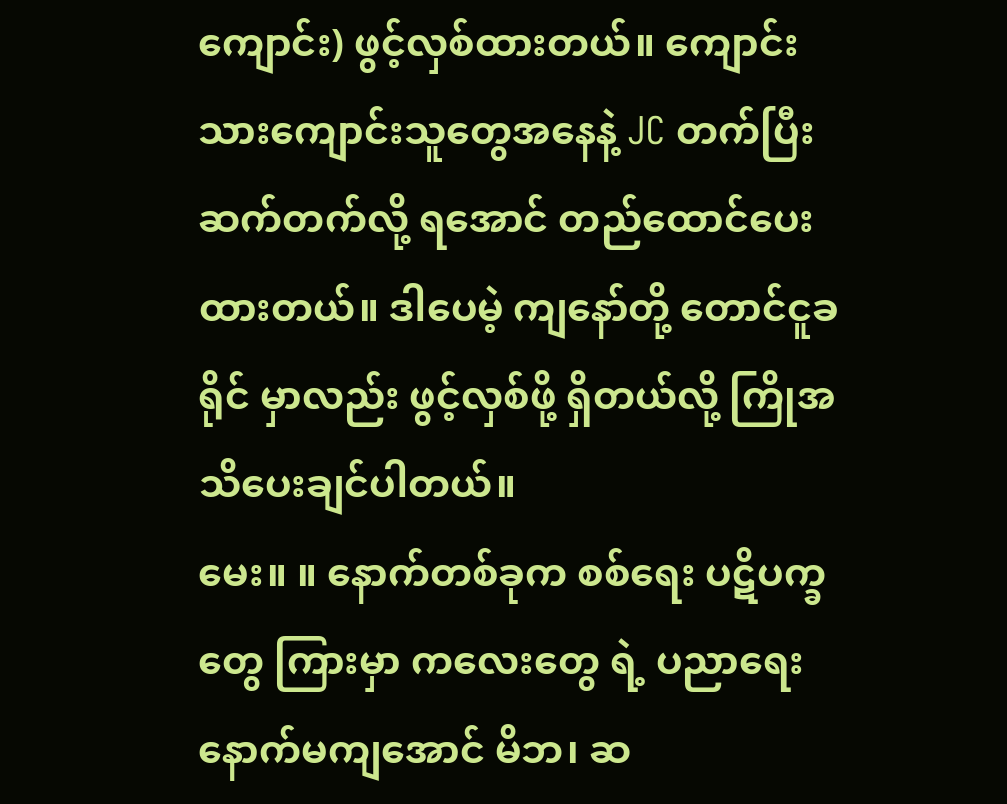ကျောင်း) ဖွင့်လှစ်ထားတယ်။ ကျောင်းသားကျောင်းသူတွေအနေနဲ့ JC တက်ပြီး ဆက်တက်လို့ ရအောင် တည်ထောင်ပေးထားတယ်။ ဒါပေမဲ့ ကျနော်တို့ တောင်ငူခရိုင် မှာလည်း ဖွင့်လှစ်ဖို့ ရှိတယ်လို့ ကြိုအသိပေးချင်ပါတယ်။
မေး။ ။ နောက်တစ်ခုက စစ်ရေး ပဋိပက္ခတွေ ကြားမှာ ကလေးတွေ ရဲ့ ပညာရေး နောက်မကျအောင် မိဘ၊ ဆ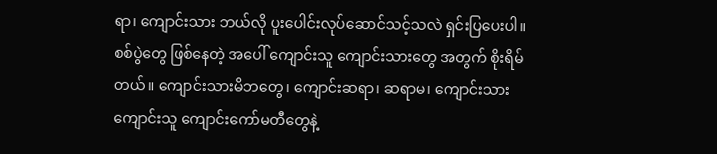ရာ၊ ကျောင်းသား ဘယ်လို ပူးပေါင်းလုပ်ဆောင်သင့်သလဲ ရှင်းပြပေးပါ။
စစ်ပွဲတွေ ဖြစ်နေတဲ့ အပေါ် ကျောင်းသူ ကျောင်းသားတွေ အတွက် စိုးရိမ်တယ်။ ကျောင်းသားမိဘတွေ၊ ကျောင်းဆရာ၊ ဆရာမ၊ ကျောင်းသားကျောင်းသူ ကျောင်းကော်မတီတွေနဲ့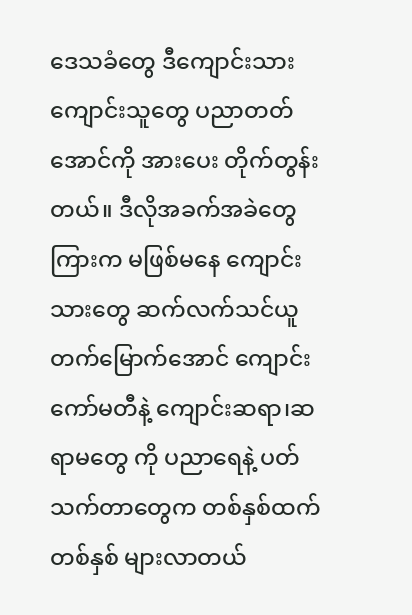ဒေသခံတွေ ဒီကျောင်းသား ကျောင်းသူတွေ ပညာတတ်အောင်ကို အားပေး တိုက်တွန်းတယ်။ ဒီလိုအခက်အခဲတွေကြားက မဖြစ်မနေ ကျောင်းသားတွေ ဆက်လက်သင်ယူတက်မြောက်အောင် ကျောင်းကော်မတီနဲ့ ကျောင်းဆရာ၊ဆရာမတွေ ကို ပညာရေနဲ့ ပတ်သက်တာတွေက တစ်နှစ်ထက် တစ်နှစ် များလာတယ်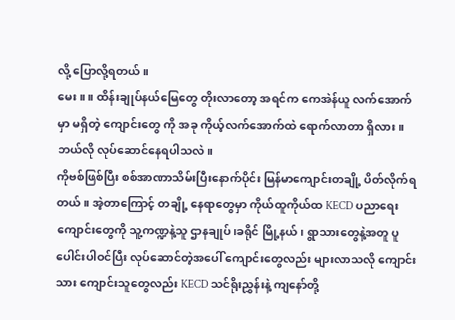လို့ ပြောလို့ရတယ်။
မေး။ ။ ထိန်းချုပ်နယ်မြေတွေ တိုးလာတော့ အရင်က ကေအဲန်ယူ လက်အောက်မှာ မရှိတဲ့ ကျောင်းတွေ ကို အခု ကိုယ့်လက်အောက်ထဲ ရောက်လာတာ ရှိလား။ ဘယ်လို လုပ်ဆောင်နေရပါသလဲ။
ကိုဗစ်ဖြစ်ပြီး စစ်အာဏာသိမ်းပြီးနောက်ပိုင်း မြန်မာကျောင်းတချို့ ပိတ်လိုက်ရတယ်။ အဲ့တာကြောင့် တချို့ နေရာတွေမှာ ကိုယ်ထူကိုယ်ထ KECD ပညာရေးကျောင်းတွေကို သူ့ကဏ္ဍနဲ့သူ ဌာနချုပ်၊ခရိုင် မြို့နယ်၊ ရွာသားတွေနဲ့အတူ ပူပေါင်းပါဝင်ပြီး လုပ်ဆောင်တဲ့အပေါ် ကျောင်းတွေလည်း များလာသလို ကျောင်းသား ကျောင်းသူတွေလည်း KECD သင်ရိုးညွှန်းနဲ့ ကျနော်တို့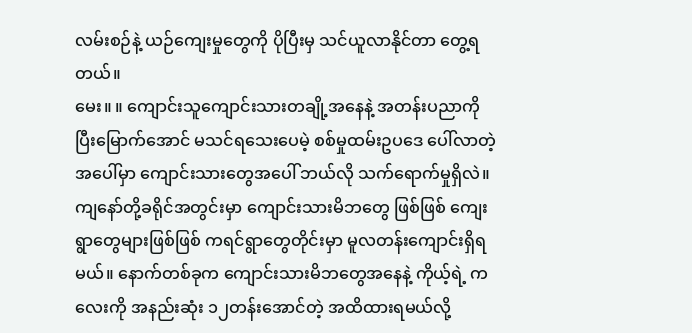လမ်းစဉ်နဲ့ ယဉ်ကျေးမှုတွေကို ပိုပြီးမှ သင်ယူလာနိုင်တာ တွေ့ရတယ်။
မေး။ ။ ကျောင်းသူကျောင်းသားတချို့အနေနဲ့ အတန်းပညာကို ပြီးမြောက်အောင် မသင်ရသေးပေမဲ့ စစ်မှုထမ်းဥပဒေ ပေါ်လာတဲ့ အပေါ်မှာ ကျောင်းသားတွေအပေါ် ဘယ်လို သက်ရောက်မှုရှိလဲ။
ကျနော်တို့ခရိုင်အတွင်းမှာ ကျောင်းသားမိဘတွေ ဖြစ်ဖြစ် ကျေးရွာတွေများဖြစ်ဖြစ် ကရင်ရွာတွေတိုင်းမှာ မူလတန်းကျောင်းရှိရမယ်။ နောက်တစ်ခုက ကျောင်းသားမိဘတွေအနေနဲ့ ကိုယ့်ရဲ့ ကလေးကို အနည်းဆုံး ၁၂တန်းအောင်တဲ့ အထိထားရမယ်လို့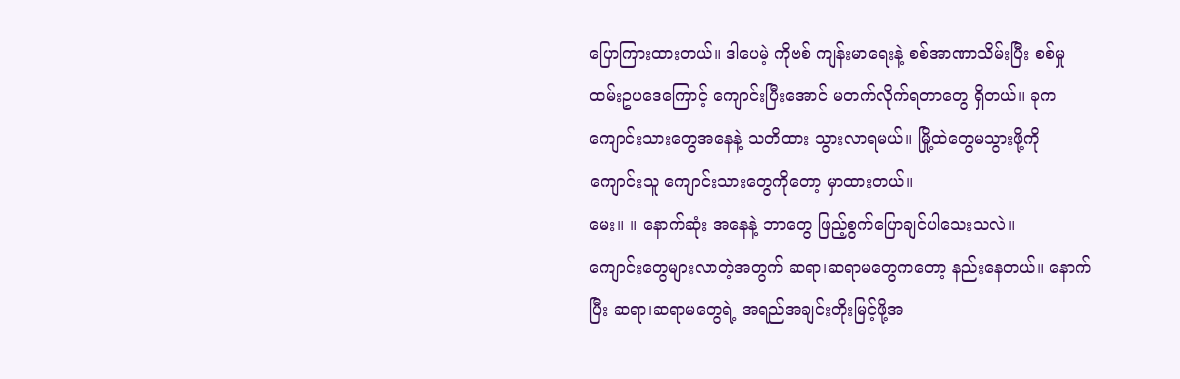ပြောကြားထားတယ်။ ဒါပေမဲ့ ကိုဗစ် ကျန်းမာရေးနဲ့ စစ်အာဏာသိမ်းပြီး စစ်မှုထမ်းဥပဒေကြောင့် ကျောင်းပြီးအောင် မတက်လိုက်ရတာတွေ ရှိတယ်။ ခုက ကျောင်းသားတွေအနေနဲ့ သတိထား သွားလာရမယ်။ မြို့ထဲတွေမသွားဖို့ကို ကျောင်းသူ ကျောင်းသားတွေကိုတော့ မှာထားတယ်။
မေး။ ။ နောက်ဆုံး အနေနဲ့ ဘာတွေ ဖြည့်စွက်ပြောချင်ပါသေးသလဲ။
ကျောင်းတွေများလာတဲ့အတွက် ဆရာ၊ဆရာမတွေကတော့ နည်းနေတယ်။ နောက်ပြီး ဆရာ၊ဆရာမတွေရဲ့ အရည်အချင်းတိုးမြင့်ဖို့အ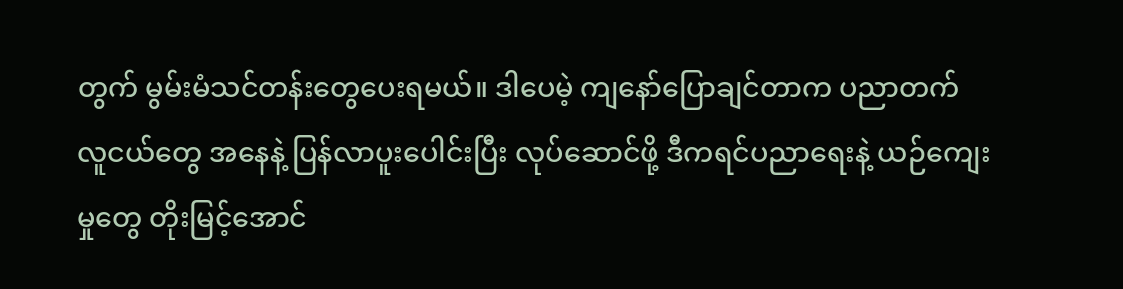တွက် မွမ်းမံသင်တန်းတွေပေးရမယ်။ ဒါပေမဲ့ ကျနော်ပြောချင်တာက ပညာတက် လူငယ်တွေ အနေနဲ့ ပြန်လာပူးပေါင်းပြီး လုပ်ဆောင်ဖို့ ဒီကရင်ပညာရေးနဲ့ ယဉ်ကျေးမှုတွေ တိုးမြင့်အောင်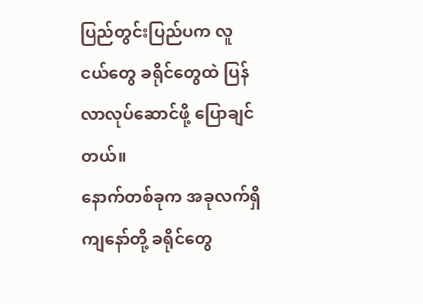ပြည်တွင်းပြည်ပက လူငယ်တွေ ခရိုင်တွေထဲ ပြန်လာလုပ်ဆောင်ဖို့ ပြောချင်တယ်။
နောက်တစ်ခုက အခုလက်ရှိ ကျနော်တို့ ခရိုင်တွေ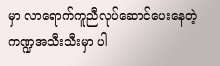မှာ လာရောက်ကူညီလုပ်ဆောင်ပေးနေတဲ့ ကဏ္ဍအသီးသီးမှာ ပါ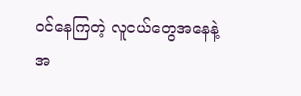ဝင်နေကြတဲ့ လူငယ်တွေအနေနဲ့ အ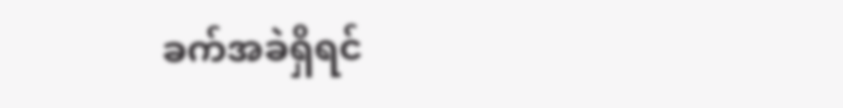ခက်အခဲရှိရင်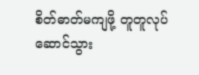စိတ်ဓာတ်မကျဖို့ တူတူလုပ်ဆောင်သွား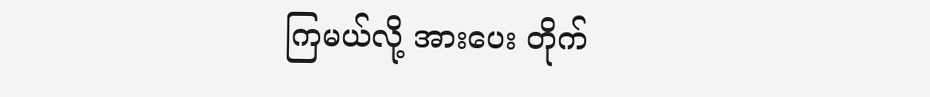ကြမယ်လို့ အားပေး တိုက်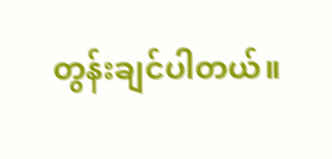တွန်းချင်ပါတယ်။